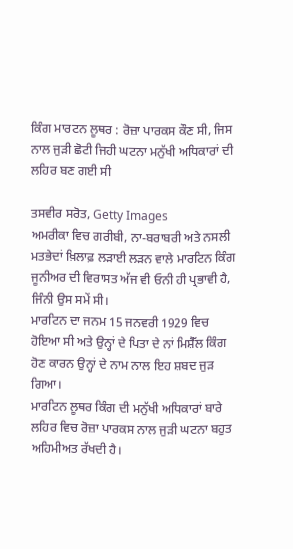ਕਿੰਗ ਮਾਰਟਨ ਲੂਥਰ : ਰੋਜ਼ਾ ਪਾਰਕਸ ਕੌਣ ਸੀ, ਜਿਸ ਨਾਲ ਜੁੜੀ ਛੋਟੀ ਜਿਹੀ ਘਟਨਾ ਮਨੁੱਖੀ ਅਧਿਕਾਰਾਂ ਦੀ ਲਹਿਰ ਬਣ ਗਈ ਸੀ

ਤਸਵੀਰ ਸਰੋਤ, Getty Images
ਅਮਰੀਕਾ ਵਿਚ ਗਰੀਬੀ, ਨਾ-ਬਰਾਬਰੀ ਅਤੇ ਨਸਲੀ ਮਤਭੇਦਾਂ ਖ਼ਿਲਾਫ਼ ਲੜਾਈ ਲੜਨ ਵਾਲੇ ਮਾਰਟਿਨ ਕਿੰਗ ਜੂਨੀਅਰ ਦੀ ਵਿਰਾਸਤ ਅੱਜ ਵੀ ਓਨੀ ਹੀ ਪ੍ਰਭਾਵੀ ਹੈ, ਜਿੰਨੀ ਉਸ ਸਮੇਂ ਸੀ।
ਮਾਰਟਿਨ ਦਾ ਜਨਮ 15 ਜਨਵਰੀ 1929 ਵਿਚ ਹੋਇਆ ਸੀ ਅਤੇ ਉਨ੍ਹਾਂ ਦੇ ਪਿਤਾ ਦੇ ਨਾਂ ਮਿਸ਼ੈੱਲ ਕਿੰਗ ਹੋਣ ਕਾਰਨ ਉਨ੍ਹਾਂ ਦੇ ਨਾਮ ਨਾਲ ਇਹ ਸ਼ਬਦ ਜੁੜ ਗਿਆ।
ਮਾਰਟਿਨ ਲੂਥਰ ਕਿੰਗ ਦੀ ਮਨੁੱਖੀ ਅਧਿਕਾਰਾਂ ਬਾਰੇ ਲਹਿਰ ਵਿਚ ਰੋਜ਼ਾ ਪਾਰਕਸ ਨਾਲ ਜੁੜੀ ਘਟਨਾ ਬਹੁਤ ਅਹਿਮੀਅਤ ਰੱਖਦੀ ਹੈ।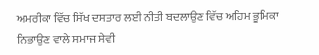ਅਮਰੀਕਾ ਵਿੱਚ ਸਿੱਖ ਦਸਤਾਰ ਲਈ ਨੀਤੀ ਬਦਲਾਉਣ ਵਿੱਚ ਅਹਿਮ ਭੂਮਿਕਾ ਨਿਭਾਉਣ ਵਾਲੇ ਸਮਾਜ ਸੇਵੀ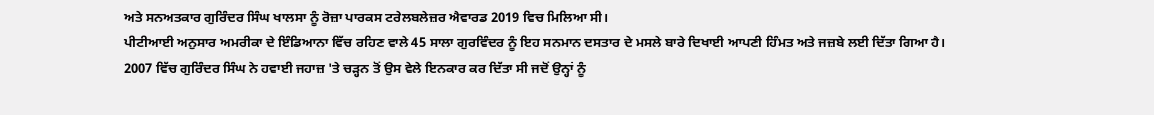ਅਤੇ ਸਨਅਤਕਾਰ ਗੁਰਿੰਦਰ ਸਿੰਘ ਖਾਲਸਾ ਨੂੰ ਰੋਜ਼ਾ ਪਾਰਕਸ ਟਰੇਲਬਲੇਜ਼ਰ ਐਵਾਰਡ 2019 ਵਿਚ ਮਿਲਿਆ ਸੀ।
ਪੀਟੀਆਈ ਅਨੁਸਾਰ ਅਮਰੀਕਾ ਦੇ ਇੰਡਿਆਨਾ ਵਿੱਚ ਰਹਿਣ ਵਾਲੇ 45 ਸਾਲਾ ਗੁਰਵਿੰਦਰ ਨੂੰ ਇਹ ਸਨਮਾਨ ਦਸਤਾਰ ਦੇ ਮਸਲੇ ਬਾਰੇ ਦਿਖਾਈ ਆਪਣੀ ਹਿੰਮਤ ਅਤੇ ਜਜ਼ਬੇ ਲਈ ਦਿੱਤਾ ਗਿਆ ਹੈ।
2007 ਵਿੱਚ ਗੁਰਿੰਦਰ ਸਿੰਘ ਨੇ ਹਵਾਈ ਜਹਾਜ਼ 'ਤੇ ਚੜ੍ਹਨ ਤੋਂ ਉਸ ਵੇਲੇ ਇਨਕਾਰ ਕਰ ਦਿੱਤਾ ਸੀ ਜਦੋਂ ਉਨ੍ਹਾਂ ਨੂੰ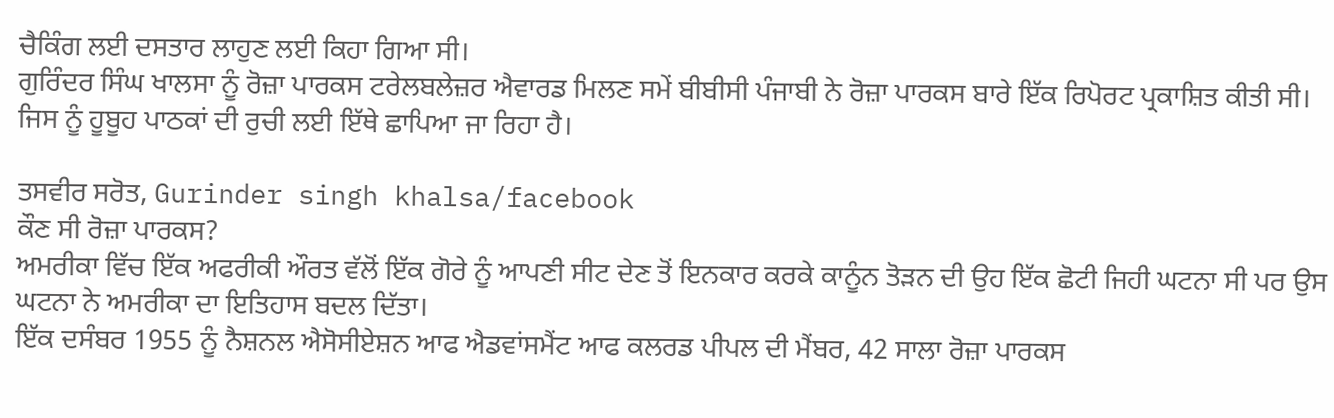ਚੈਕਿੰਗ ਲਈ ਦਸਤਾਰ ਲਾਹੁਣ ਲਈ ਕਿਹਾ ਗਿਆ ਸੀ।
ਗੁਰਿੰਦਰ ਸਿੰਘ ਖਾਲਸਾ ਨੂੰ ਰੋਜ਼ਾ ਪਾਰਕਸ ਟਰੇਲਬਲੇਜ਼ਰ ਐਵਾਰਡ ਮਿਲਣ ਸਮੇਂ ਬੀਬੀਸੀ ਪੰਜਾਬੀ ਨੇ ਰੋਜ਼ਾ ਪਾਰਕਸ ਬਾਰੇ ਇੱਕ ਰਿਪੋਰਟ ਪ੍ਰਕਾਸ਼ਿਤ ਕੀਤੀ ਸੀ। ਜਿਸ ਨੂੰ ਹੂਬੂਹ ਪਾਠਕਾਂ ਦੀ ਰੁਚੀ ਲਈ ਇੱਥੇ ਛਾਪਿਆ ਜਾ ਰਿਹਾ ਹੈ।

ਤਸਵੀਰ ਸਰੋਤ, Gurinder singh khalsa/facebook
ਕੌਣ ਸੀ ਰੋਜ਼ਾ ਪਾਰਕਸ?
ਅਮਰੀਕਾ ਵਿੱਚ ਇੱਕ ਅਫਰੀਕੀ ਔਰਤ ਵੱਲੋਂ ਇੱਕ ਗੋਰੇ ਨੂੰ ਆਪਣੀ ਸੀਟ ਦੇਣ ਤੋਂ ਇਨਕਾਰ ਕਰਕੇ ਕਾਨੂੰਨ ਤੋੜਨ ਦੀ ਉਹ ਇੱਕ ਛੋਟੀ ਜਿਹੀ ਘਟਨਾ ਸੀ ਪਰ ਉਸ ਘਟਨਾ ਨੇ ਅਮਰੀਕਾ ਦਾ ਇਤਿਹਾਸ ਬਦਲ ਦਿੱਤਾ।
ਇੱਕ ਦਸੰਬਰ 1955 ਨੂੰ ਨੈਸ਼ਨਲ ਐਸੋਸੀਏਸ਼ਨ ਆਫ ਐਡਵਾਂਸਮੈਂਟ ਆਫ ਕਲਰਡ ਪੀਪਲ ਦੀ ਮੈਂਬਰ, 42 ਸਾਲਾ ਰੋਜ਼ਾ ਪਾਰਕਸ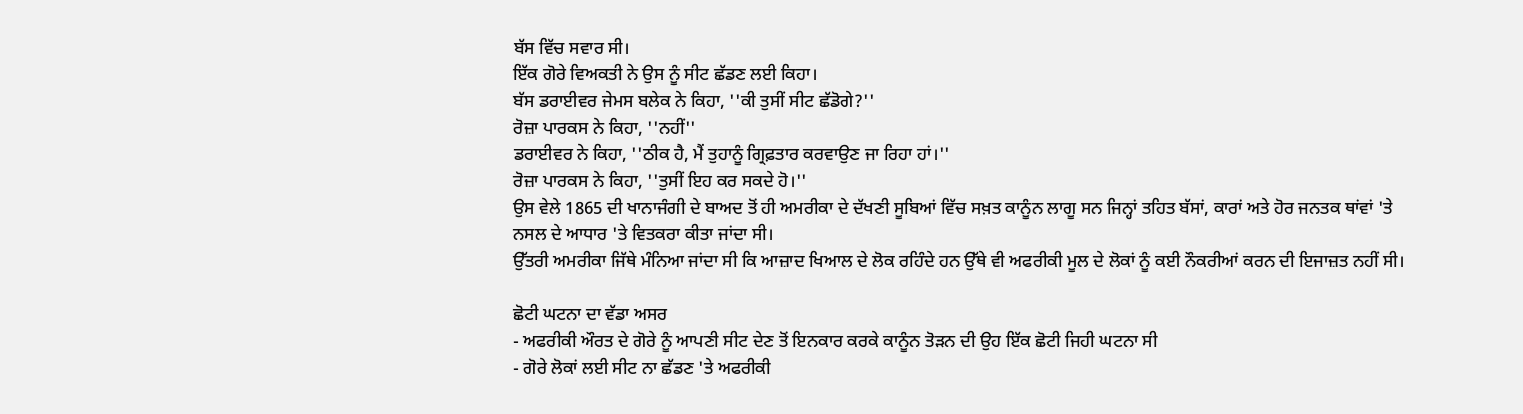ਬੱਸ ਵਿੱਚ ਸਵਾਰ ਸੀ।
ਇੱਕ ਗੋਰੇ ਵਿਅਕਤੀ ਨੇ ਉਸ ਨੂੰ ਸੀਟ ਛੱਡਣ ਲਈ ਕਿਹਾ।
ਬੱਸ ਡਰਾਈਵਰ ਜੇਮਸ ਬਲੇਕ ਨੇ ਕਿਹਾ, ''ਕੀ ਤੁਸੀਂ ਸੀਟ ਛੱਡੋਗੇ?''
ਰੋਜ਼ਾ ਪਾਰਕਸ ਨੇ ਕਿਹਾ, ''ਨਹੀਂ''
ਡਰਾਈਵਰ ਨੇ ਕਿਹਾ, ''ਠੀਕ ਹੈ, ਮੈਂ ਤੁਹਾਨੂੰ ਗ੍ਰਿਫ਼ਤਾਰ ਕਰਵਾਉਣ ਜਾ ਰਿਹਾ ਹਾਂ।''
ਰੋਜ਼ਾ ਪਾਰਕਸ ਨੇ ਕਿਹਾ, ''ਤੁਸੀਂ ਇਹ ਕਰ ਸਕਦੇ ਹੋ।''
ਉਸ ਵੇਲੇ 1865 ਦੀ ਖਾਨਾਜੰਗੀ ਦੇ ਬਾਅਦ ਤੋਂ ਹੀ ਅਮਰੀਕਾ ਦੇ ਦੱਖਣੀ ਸੂਬਿਆਂ ਵਿੱਚ ਸਖ਼ਤ ਕਾਨੂੰਨ ਲਾਗੂ ਸਨ ਜਿਨ੍ਹਾਂ ਤਹਿਤ ਬੱਸਾਂ, ਕਾਰਾਂ ਅਤੇ ਹੋਰ ਜਨਤਕ ਥਾਂਵਾਂ 'ਤੇ ਨਸਲ ਦੇ ਆਧਾਰ 'ਤੇ ਵਿਤਕਰਾ ਕੀਤਾ ਜਾਂਦਾ ਸੀ।
ਉੱਤਰੀ ਅਮਰੀਕਾ ਜਿੱਥੇ ਮੰਨਿਆ ਜਾਂਦਾ ਸੀ ਕਿ ਆਜ਼ਾਦ ਖਿਆਲ ਦੇ ਲੋਕ ਰਹਿੰਦੇ ਹਨ ਉੱਥੇ ਵੀ ਅਫਰੀਕੀ ਮੂਲ ਦੇ ਲੋਕਾਂ ਨੂੰ ਕਈ ਨੌਕਰੀਆਂ ਕਰਨ ਦੀ ਇਜਾਜ਼ਤ ਨਹੀਂ ਸੀ।

ਛੋਟੀ ਘਟਨਾ ਦਾ ਵੱਡਾ ਅਸਰ
- ਅਫਰੀਕੀ ਔਰਤ ਦੇ ਗੋਰੇ ਨੂੰ ਆਪਣੀ ਸੀਟ ਦੇਣ ਤੋਂ ਇਨਕਾਰ ਕਰਕੇ ਕਾਨੂੰਨ ਤੋੜਨ ਦੀ ਉਹ ਇੱਕ ਛੋਟੀ ਜਿਹੀ ਘਟਨਾ ਸੀ
- ਗੋਰੇ ਲੋਕਾਂ ਲਈ ਸੀਟ ਨਾ ਛੱਡਣ 'ਤੇ ਅਫਰੀਕੀ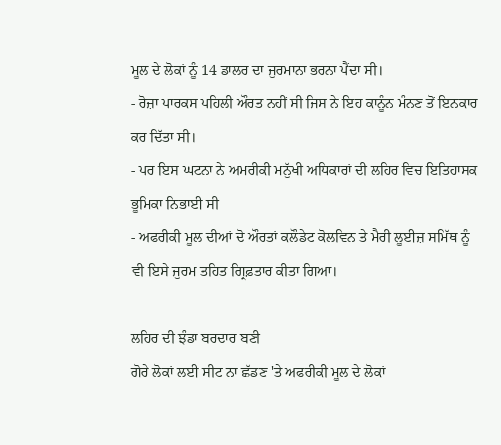ਮੂਲ ਦੇ ਲੋਕਾਂ ਨੂੰ 14 ਡਾਲਰ ਦਾ ਜੁਰਮਾਨਾ ਭਰਨਾ ਪੈਂਦਾ ਸੀ।
- ਰੋਜ਼ਾ ਪਾਰਕਸ ਪਹਿਲੀ ਔਰਤ ਨਹੀਂ ਸੀ ਜਿਸ ਨੇ ਇਹ ਕਾਨੂੰਨ ਮੰਨਣ ਤੋਂ ਇਨਕਾਰ ਕਰ ਦਿੱਤਾ ਸੀ।
- ਪਰ ਇਸ ਘਟਨਾ ਨੇ ਅਮਰੀਕੀ ਮਨੁੱਖੀ ਅਧਿਕਾਰਾਂ ਦੀ ਲਹਿਰ ਵਿਚ ਇਤਿਹਾਸਕ ਭੂਮਿਕਾ ਨਿਭਾਈ ਸੀ
- ਅਫਰੀਕੀ ਮੂਲ ਦੀਆਂ ਦੋ ਔਰਤਾਂ ਕਲੌਡੇਟ ਕੋਲਵਿਨ ਤੇ ਮੈਰੀ ਲੂਈਜ਼ ਸਮਿੱਥ ਨੂੰ ਵੀ ਇਸੇ ਜੁਰਮ ਤਹਿਤ ਗ੍ਰਿਫ਼ਤਾਰ ਕੀਤਾ ਗਿਆ।

ਲਹਿਰ ਦੀ ਝੰਡਾ ਬਰਦਾਰ ਬਣੀ
ਗੋਰੇ ਲੋਕਾਂ ਲਈ ਸੀਟ ਨਾ ਛੱਡਣ 'ਤੇ ਅਫਰੀਕੀ ਮੂਲ ਦੇ ਲੋਕਾਂ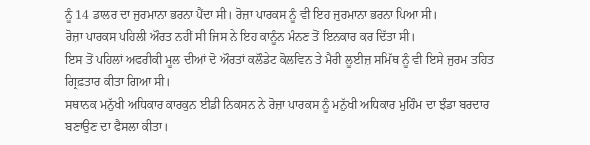ਨੂੰ 14 ਡਾਲਰ ਦਾ ਜੁਰਮਾਨਾ ਭਰਨਾ ਪੈਂਦਾ ਸੀ। ਰੋਜ਼ਾ ਪਾਰਕਸ ਨੂੰ ਵੀ ਇਹ ਜੁਰਮਾਨਾ ਭਰਨਾ ਪਿਆ ਸੀ।
ਰੋਜ਼ਾ ਪਾਰਕਸ ਪਹਿਲੀ ਔਰਤ ਨਹੀਂ ਸੀ ਜਿਸ ਨੇ ਇਹ ਕਾਨੂੰਨ ਮੰਨਣ ਤੋਂ ਇਨਕਾਰ ਕਰ ਦਿੱਤਾ ਸੀ।
ਇਸ ਤੋਂ ਪਹਿਲਾਂ ਅਫਰੀਕੀ ਮੂਲ ਦੀਆਂ ਦੋ ਔਰਤਾਂ ਕਲੌਡੇਟ ਕੋਲਵਿਨ ਤੇ ਮੈਰੀ ਲੂਈਜ਼ ਸਮਿੱਥ ਨੂੰ ਵੀ ਇਸੇ ਜੁਰਮ ਤਹਿਤ ਗ੍ਰਿਫ਼ਤਾਰ ਕੀਤਾ ਗਿਆ ਸੀ।
ਸਥਾਨਕ ਮਨੁੱਖੀ ਅਧਿਕਾਰ ਕਾਰਕੁਨ ਈਡੀ ਨਿਕਸਨ ਨੇ ਰੋਜ਼ਾ ਪਾਰਕਸ ਨੂੰ ਮਨੁੱਖੀ ਅਧਿਕਾਰ ਮੁਹਿੰਮ ਦਾ ਝੰਡਾ ਬਰਦਾਰ ਬਣਾਉਣ ਦਾ ਫੈਸਲਾ ਕੀਤਾ।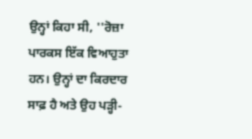ਉਨ੍ਹਾਂ ਕਿਹਾ ਸੀ, ''ਰੋਜ਼ਾ ਪਾਰਕਸ ਇੱਕ ਵਿਆਹੁਤਾ ਹਨ। ਉਨ੍ਹਾਂ ਦਾ ਕਿਰਦਾਰ ਸਾਫ਼ ਹੈ ਅਤੇ ਉਹ ਪੜ੍ਹੀ-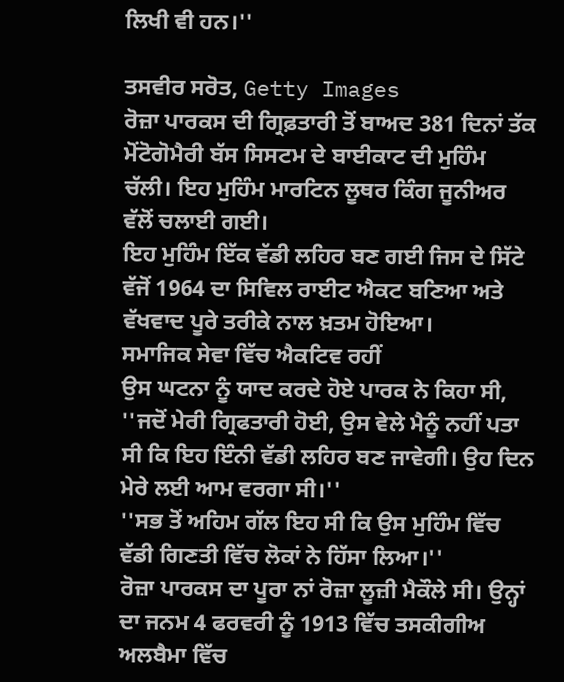ਲਿਖੀ ਵੀ ਹਨ।''

ਤਸਵੀਰ ਸਰੋਤ, Getty Images
ਰੋਜ਼ਾ ਪਾਰਕਸ ਦੀ ਗ੍ਰਿਫ਼ਤਾਰੀ ਤੋਂ ਬਾਅਦ 381 ਦਿਨਾਂ ਤੱਕ ਮੋਂਟੋਗੋਮੈਰੀ ਬੱਸ ਸਿਸਟਮ ਦੇ ਬਾਈਕਾਟ ਦੀ ਮੁਹਿੰਮ ਚੱਲੀ। ਇਹ ਮੁਹਿੰਮ ਮਾਰਟਿਨ ਲੂਥਰ ਕਿੰਗ ਜੂਨੀਅਰ ਵੱਲੋਂ ਚਲਾਈ ਗਈ।
ਇਹ ਮੁਹਿੰਮ ਇੱਕ ਵੱਡੀ ਲਹਿਰ ਬਣ ਗਈ ਜਿਸ ਦੇ ਸਿੱਟੇ ਵੱਜੋਂ 1964 ਦਾ ਸਿਵਿਲ ਰਾਈਟ ਐਕਟ ਬਣਿਆ ਅਤੇ ਵੱਖਵਾਦ ਪੂਰੇ ਤਰੀਕੇ ਨਾਲ ਖ਼ਤਮ ਹੋਇਆ।
ਸਮਾਜਿਕ ਸੇਵਾ ਵਿੱਚ ਐਕਟਿਵ ਰਹੀਂ
ਉਸ ਘਟਨਾ ਨੂੰ ਯਾਦ ਕਰਦੇ ਹੋਏ ਪਾਰਕ ਨੇ ਕਿਹਾ ਸੀ, ''ਜਦੋਂ ਮੇਰੀ ਗ੍ਰਿਫਤਾਰੀ ਹੋਈ, ਉਸ ਵੇਲੇ ਮੈਨੂੰ ਨਹੀਂ ਪਤਾ ਸੀ ਕਿ ਇਹ ਇੰਨੀ ਵੱਡੀ ਲਹਿਰ ਬਣ ਜਾਵੇਗੀ। ਉਹ ਦਿਨ ਮੇਰੇ ਲਈ ਆਮ ਵਰਗਾ ਸੀ।''
''ਸਭ ਤੋਂ ਅਹਿਮ ਗੱਲ ਇਹ ਸੀ ਕਿ ਉਸ ਮੁਹਿੰਮ ਵਿੱਚ ਵੱਡੀ ਗਿਣਤੀ ਵਿੱਚ ਲੋਕਾਂ ਨੇ ਹਿੱਸਾ ਲਿਆ।''
ਰੋਜ਼ਾ ਪਾਰਕਸ ਦਾ ਪੂਰਾ ਨਾਂ ਰੋਜ਼ਾ ਲੂਜ਼ੀ ਮੈਕੌਲੇ ਸੀ। ਉਨ੍ਹਾਂ ਦਾ ਜਨਮ 4 ਫਰਵਰੀ ਨੂੰ 1913 ਵਿੱਚ ਤਸਕੀਗੀਅ ਅਲਬੈਮਾ ਵਿੱਚ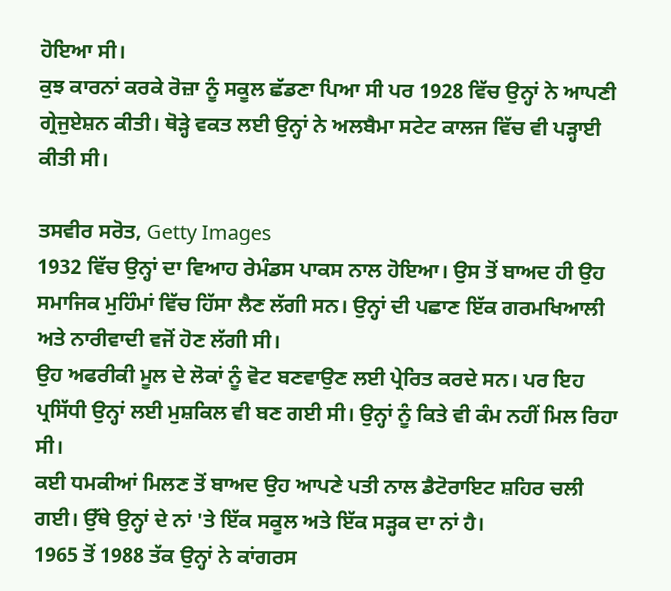ਹੋਇਆ ਸੀ।
ਕੁਝ ਕਾਰਨਾਂ ਕਰਕੇ ਰੋਜ਼ਾ ਨੂੰ ਸਕੂਲ ਛੱਡਣਾ ਪਿਆ ਸੀ ਪਰ 1928 ਵਿੱਚ ਉਨ੍ਹਾਂ ਨੇ ਆਪਣੀ ਗ੍ਰੇਜੁਏਸ਼ਨ ਕੀਤੀ। ਥੋੜ੍ਹੇ ਵਕਤ ਲਈ ਉਨ੍ਹਾਂ ਨੇ ਅਲਬੈਮਾ ਸਟੇਟ ਕਾਲਜ ਵਿੱਚ ਵੀ ਪੜ੍ਹਾਈ ਕੀਤੀ ਸੀ।

ਤਸਵੀਰ ਸਰੋਤ, Getty Images
1932 ਵਿੱਚ ਉਨ੍ਹਾਂ ਦਾ ਵਿਆਹ ਰੇਮੰਡਸ ਪਾਕਸ ਨਾਲ ਹੋਇਆ। ਉਸ ਤੋਂ ਬਾਅਦ ਹੀ ਉਹ ਸਮਾਜਿਕ ਮੁਹਿੰਮਾਂ ਵਿੱਚ ਹਿੱਸਾ ਲੈਣ ਲੱਗੀ ਸਨ। ਉਨ੍ਹਾਂ ਦੀ ਪਛਾਣ ਇੱਕ ਗਰਮਖਿਆਲੀ ਅਤੇ ਨਾਰੀਵਾਦੀ ਵਜੋਂ ਹੋਣ ਲੱਗੀ ਸੀ।
ਉਹ ਅਫਰੀਕੀ ਮੂਲ ਦੇ ਲੋਕਾਂ ਨੂੰ ਵੋਟ ਬਣਵਾਉਣ ਲਈ ਪ੍ਰੇਰਿਤ ਕਰਦੇ ਸਨ। ਪਰ ਇਹ ਪ੍ਰਸਿੱਧੀ ਉਨ੍ਹਾਂ ਲਈ ਮੁਸ਼ਕਿਲ ਵੀ ਬਣ ਗਈ ਸੀ। ਉਨ੍ਹਾਂ ਨੂੰ ਕਿਤੇ ਵੀ ਕੰਮ ਨਹੀਂ ਮਿਲ ਰਿਹਾ ਸੀ।
ਕਈ ਧਮਕੀਆਂ ਮਿਲਣ ਤੋਂ ਬਾਅਦ ਉਹ ਆਪਣੇ ਪਤੀ ਨਾਲ ਡੈਟੋਰਾਇਟ ਸ਼ਹਿਰ ਚਲੀ ਗਈ। ਉੱਥੇ ਉਨ੍ਹਾਂ ਦੇ ਨਾਂ 'ਤੇ ਇੱਕ ਸਕੂਲ ਅਤੇ ਇੱਕ ਸੜ੍ਹਕ ਦਾ ਨਾਂ ਹੈ।
1965 ਤੋਂ 1988 ਤੱਕ ਉਨ੍ਹਾਂ ਨੇ ਕਾਂਗਰਸ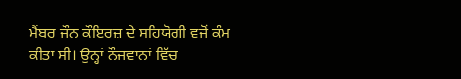ਮੈਂਬਰ ਜੌਨ ਕੌਇਰਜ਼ ਦੇ ਸਹਿਯੋਗੀ ਵਜੋਂ ਕੰਮ ਕੀਤਾ ਸੀ। ਉਨ੍ਹਾਂ ਨੌਜਵਾਨਾਂ ਵਿੱਚ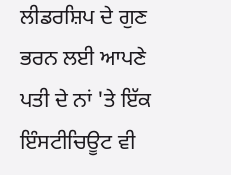ਲੀਡਰਸ਼ਿਪ ਦੇ ਗੁਣ ਭਰਨ ਲਈ ਆਪਣੇ ਪਤੀ ਦੇ ਨਾਂ 'ਤੇ ਇੱਕ ਇੰਸਟੀਚਿਊਟ ਵੀ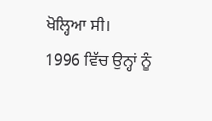ਖੋਲ੍ਹਿਆ ਸੀ।
1996 ਵਿੱਚ ਉਨ੍ਹਾਂ ਨੂੰ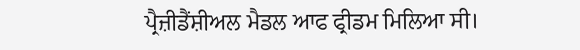ਪ੍ਰੈਜ਼ੀਡੈਂਸ਼ੀਅਲ ਮੈਡਲ ਆਫ ਫ੍ਰੀਡਮ ਮਿਲਿਆ ਸੀ।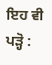ਇਹ ਵੀ ਪੜ੍ਹੋ :